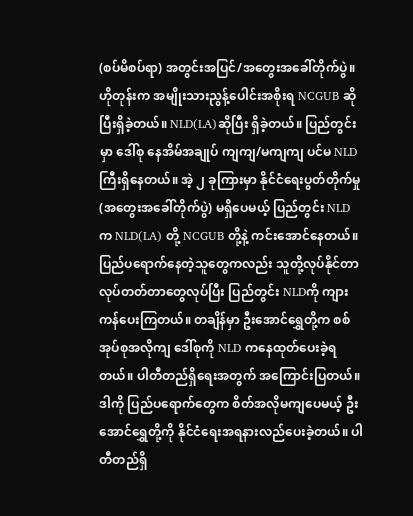(စပ်မိစပ်ရာ) အတွင်းအပြင်/အတွေးအခေါ်တိုက်ပွဲ။
ဟိုတုန်းက အမျိုးသားညွန့်ပေါင်းအစိုးရ NCGUB ဆိုပြီးရှိခဲ့တယ်။ NLD(LA)ဆိုပြီး ရှိခဲ့တယ်။ ပြည်တွင်းမှာ ဒေါ်စု နေအိမ်အချုပ် ကျကျ/မကျကျ ပင်မ NLD ကြီးရှိနေတယ်။ အဲ့ ၂ ခုကြားမှာ နိုင်ငံရေးပွတ်တိုက်မှု (အတွေးအခေါ်တိုက်ပွဲ) မရှိပေမယ့် ပြည်တွင်း NLD က NLD(LA) တို့ NCGUB တို့နဲ့ ကင်းအောင်နေတယ်။ ပြည်ပရောက်နေတဲ့သူတွေကလည်း သူတို့လုပ်နိုင်တာ လုပ်တတ်တာတွေလုပ်ပြီး ပြည်တွင်း NLDကို ကျားကန်ပေးကြတယ်။ တချိန်မှာ ဦးအောင်ရွှေတို့က စစ်အုပ်စုအလိုကျ ဒေါ်စုကို NLD ကနေထုတ်ပေးခဲ့ရတယ်။ ပါတီတည်ရှိရေးအတွက် အကြောင်းပြတယ်။ ဒါကို ပြည်ပရောက်တွေက စိတ်အလိုမကျပေမယ့် ဦးအောင်ရွှေတို့ကို နိုင်ငံရေးအရနားလည်ပေးခဲ့တယ်။ ပါတီတည်ရှိ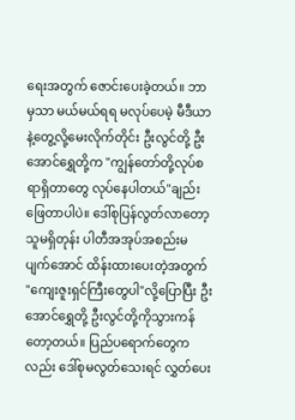ရေးအတွက် ဇောင်းပေးခဲ့တယ်။ ဘာမှသာ မယ်မယ်ရရ မလုပ်ပေမဲ့ မီဒီယာနဲ့တွေ့လို့မေးလိုက်တိုင်း ဦးလွင်တို့ ဦးအောင်ရွှေတို့က "ကျွန်တော်တို့လုပ်စရာရှိတာတွေ လုပ်နေပါတယ်"ချည်းဖြေတာပါပဲ။ ဒေါ်စုပြန်လွတ်လာတော့ သူမရှိတုန်း ပါတီအအုပ်အစည်းမပျက်အောင် ထိန်းထားပေးတဲ့အတွက် "ကျေးဇူးရှင်ကြီးတွေပါ"လို့ပြောပြီး ဦးအောင်ရွှေတို့ ဦးလွင်တို့ကိုသွားကန်တော့တယ်။ ပြည်ပရောက်တွေကလည်း ဒေါ်စုမလွတ်သေးရင် လွှတ်ပေး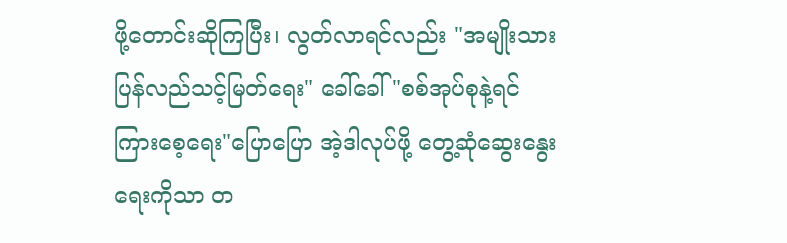ဖို့တောင်းဆိုကြပြီး၊ လွတ်လာရင်လည်း "အမျိုးသားပြန်လည်သင့်မြတ်ရေး" ခေါ်ခေါ် "စစ်အုပ်စုနဲ့ရင်ကြားစေ့ရေး"ပြောပြော အဲ့ဒါလုပ်ဖို့ တွေ့ဆုံဆွေးနွေးရေးကိုသာ တ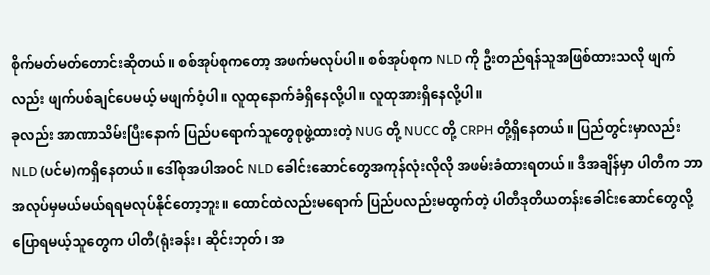စိုက်မတ်မတ်တောင်းဆိုတယ်။ စစ်အုပ်စုကတော့ အဖက်မလုပ်ပါ။ စစ်အုပ်စုက NLD ကို ဦးတည်ရန်သူအဖြစ်ထားသလို ဖျက်လည်း ဖျက်ပစ်ချင်ပေမယ့် မဖျက်ဝံ့ပါ။ လူထုနောက်ခံရှိနေလို့ပါ။ လူထုအားရှိနေလို့ပါ။
ခုလည်း အာဏာသိမ်းပြီးနောက် ပြည်ပရောက်သူတွေစုဖွဲ့ထားတဲ့ NUG တို့ NUCC တို့ CRPH တို့ရှိနေတယ်။ ပြည်တွင်းမှာလည်း NLD (ပင်မ)ကရှိနေတယ်။ ဒေါ်စုအပါအဝင် NLD ခေါင်းဆောင်တွေအကုန်လုံးလိုလို အဖမ်းခံထားရတယ်။ ဒီအချိန်မှာ ပါတီက ဘာအလုပ်မှမယ်မယ်ရရမလုပ်နိုင်တော့ဘူး။ ထောင်ထဲလည်းမရောက် ပြည်ပလည်းမထွက်တဲ့ ပါတီဒုတိယတန်းခေါင်းဆောင်တွေလို့ပြောရမယ့်သူတွေက ပါတီ(ရုံးခန်း၊ ဆိုင်းဘုတ်၊ အ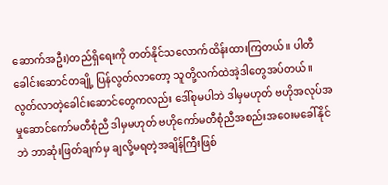ဆောက်အဦး)တည်ရှိရေးကို တတ်နိုင်သလောက်ထိန်းထားကြတယ်။ ပါတီခေါင်းဆောင်တချို့ ပြန်လွတ်လာတော့ သူတို့လက်ထဲအဲ့ဒါတွေအပ်တယ်။ လွတ်လာတဲ့ခေါင်းဆောင်တွေကလည်း ဒေါ်စုမပါဘဲ ဒါမှမဟုတ် ဗဟိုအလုပ်အမှုဆောင်ကော်မတီစုံညီ ဒါမှမဟုတ် ဗဟိုကော်မတီစုံညီအစည်းအဝေးမခေါ်နိုင်ဘဲ ဘာဆုံးဖြတ်ချက်မှ ချလို့မရတဲ့အချိန်ကြီးဖြစ်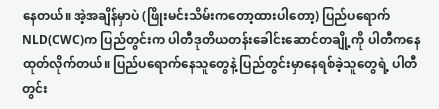နေတယ်။ အဲ့အချိန်မှာပဲ (ဖြိုးမင်းသိမ်းကတော့ထားပါတော့) ပြည်ပရောက် NLD(CWC)က ပြည်တွင်းက ပါတီဒုတိယတန်းခေါင်းဆောင်တချို့ကို ပါတီကနေထုတ်လိုက်တယ်။ ပြည်ပရောက်နေသူတွေနဲ့ ပြည်တွင်းမှာနေရစ်ခဲ့သူတွေရဲ့ ပါတီတွင်း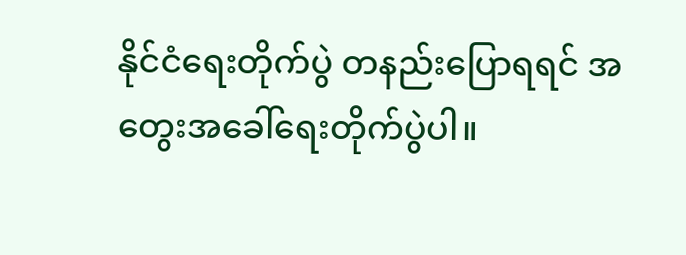နိုင်ငံရေးတိုက်ပွဲ တနည်းပြောရရင် အတွေးအခေါ်ရေးတိုက်ပွဲပါ။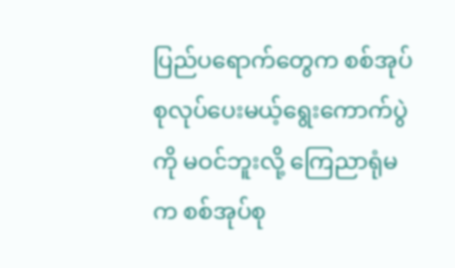ပြည်ပရောက်တွေက စစ်အုပ်စုလုပ်ပေးမယ့်ရွေးကောက်ပွဲကို မဝင်ဘူးလို့ ကြေညာရုံမက စစ်အုပ်စု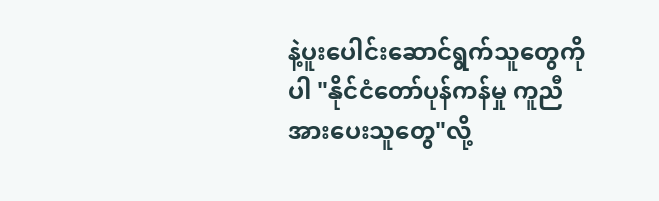နဲ့ပူးပေါင်းဆောင်ရွက်သူတွေကိုပါ "နိုင်ငံတော်ပုန်ကန်မှု ကူညီအားပေးသူတွေ"လို့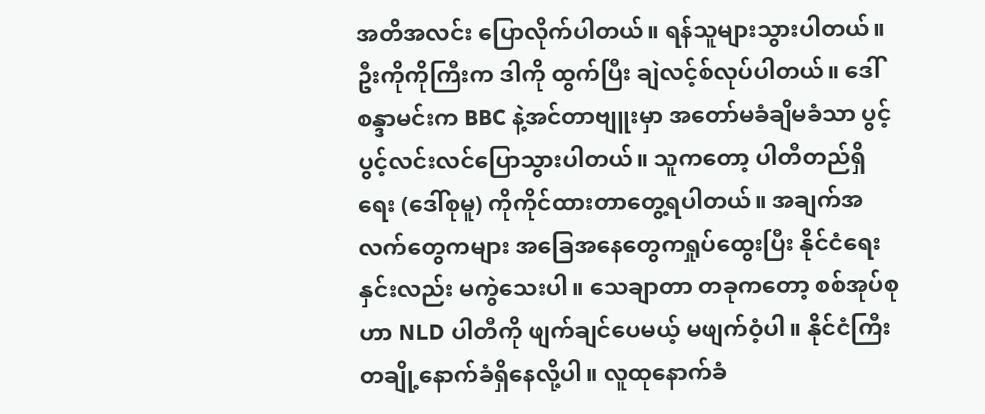အတိအလင်း ပြောလိုက်ပါတယ်။ ရန်သူများသွားပါတယ်။ ဦးကိုကိုကြီးက ဒါကို ထွက်ပြီး ချဲလင့်စ်လုပ်ပါတယ်။ ဒေါ်စန္ဒာမင်းက BBC နဲ့အင်တာဗျူးမှာ အတော်မခံချိမခံသာ ပွင့်ပွင့်လင်းလင်ပြောသွားပါတယ်။ သူကတော့ ပါတီတည်ရှိရေး (ဒေါ်စုမူ) ကိုကိုင်ထားတာတွေ့ရပါတယ်။ အချက်အလက်တွေကများ အခြေအနေတွေကရှုပ်ထွေးပြီး နိုင်ငံရေးနှင်းလည်း မကွဲသေးပါ။ သေချာတာ တခုကတော့ စစ်အုပ်စုဟာ NLD ပါတီကို ဖျက်ချင်ပေမယ့် မဖျက်ဝံ့ပါ။ နိုင်ငံကြီးတချို့နောက်ခံရှိနေလို့ပါ။ လူထုနောက်ခံ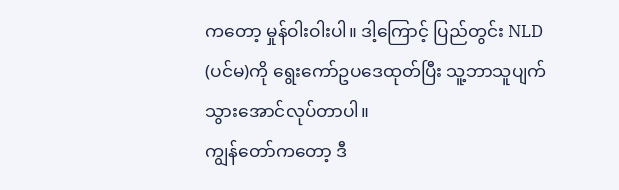ကတော့ မှုန်ဝါးဝါးပါ။ ဒါ့ကြောင့် ပြည်တွင်း NLD (ပင်မ)ကို ရွေးကော်ဥပဒေထုတ်ပြီး သူ့ဘာသူပျက်သွားအောင်လုပ်တာပါ။
ကျွန်တော်ကတော့ ဒီ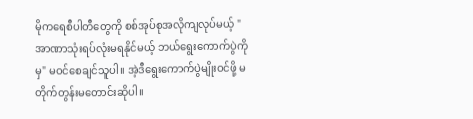မိုကရေစီပါတီတွေကို စစ်အုပ်စုအလိုကျလုပ်မယ့် "အာဏာသုံးရပ်လုံးမရနိုင်မယ့် ဘယ်ရွေးကောက်ပွဲကိုမှ" မဝင်စေချင်သူပါ။ အဲ့ဒီရွေးကောက်ပွဲမျိုးဝင်ဖို့ မတိုက်တွန်းမတောင်းဆိုပါ။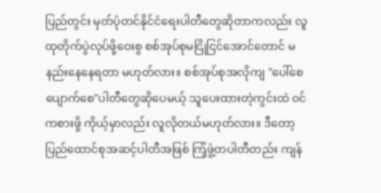ပြည်တွင်း မှတ်ပုံတင်နိုင်ငံရေးပါတီတွေဆိုတာကလည်း လူထုတိုက်ပွဲလုပ်ဖို့ဝေးစွ စစ်အုပ်စုမငြိုငြင်အောင်တောင် မနည်းနေနေရတာ မဟုတ်လား။ စစ်အုပ်စုအလိုကျ "ပေါ်စေ ပျောက်စေ"ပါတီတွေဆိုပေမယ့် သူပေးထားတဲ့ကွင်းထဲ ဝင်ကစားဖို့ ကိုယ့်မှာလည်း လူလိုတယ်မဟုတ်လား။ ဒီတော့ ပြည်ထောင်စုအဆင့်ပါတီအဖြစ် ကြံ့ဖွံ့တပါတီတည်း ကျန်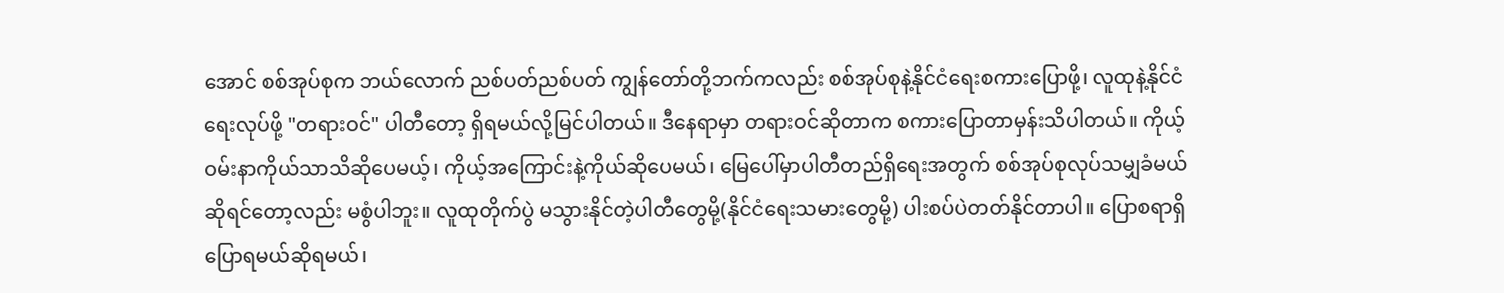အောင် စစ်အုပ်စုက ဘယ်လောက် ညစ်ပတ်ညစ်ပတ် ကျွန်တော်တို့ဘက်ကလည်း စစ်အုပ်စုနဲ့နိုင်ငံရေးစကားပြောဖို့၊ လူထုနဲ့နိုင်ငံရေးလုပ်ဖို့ "တရားဝင်" ပါတီတော့ ရှိရမယ်လို့မြင်ပါတယ်။ ဒီနေရာမှာ တရားဝင်ဆိုတာက စကားပြောတာမှန်းသိပါတယ်။ ကိုယ့်ဝမ်းနာကိုယ်သာသိဆိုပေမယ့်၊ ကိုယ့်အကြောင်းနဲ့ကိုယ်ဆိုပေမယ်၊ မြေပေါ်မှာပါတီတည်ရှိရေးအတွက် စစ်အုပ်စုလုပ်သမျှခံမယ်ဆိုရင်တော့လည်း မစွံပါဘူး။ လူထုတိုက်ပွဲ မသွားနိုင်တဲ့ပါတီတွေမို့(နိုင်ငံရေးသမားတွေမို့) ပါးစပ်ပဲတတ်နိုင်တာပါ။ ပြောစရာရှိ ပြောရမယ်ဆိုရမယ်၊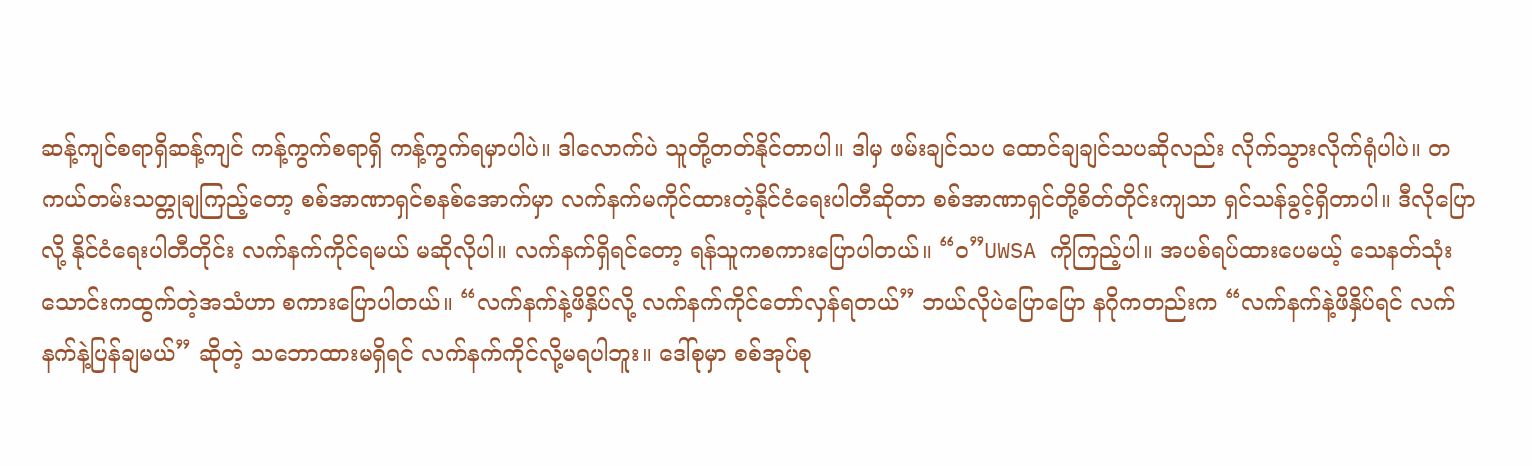ဆန့်ကျင်စရာရှိဆန့်ကျင် ကန့်ကွက်စရာရှိ ကန့်ကွက်ရမှာပါပဲ။ ဒါလောက်ပဲ သူတို့တတ်နိုင်တာပါ။ ဒါမှ ဖမ်းချင်သပ ထောင်ချချင်သပဆိုလည်း လိုက်သွားလိုက်ရုံပါပဲ။ တကယ်တမ်းသတ္တုချကြည့်တော့ စစ်အာဏာရှင်စနစ်အောက်မှာ လက်နက်မကိုင်ထားတဲ့နိုင်ငံရေးပါတီဆိုတာ စစ်အာဏာရှင်တို့စိတ်တိုင်းကျသာ ရှင်သန်ခွင့်ရှိတာပါ။ ဒီလိုပြောလို့ နိုင်ငံရေးပါတီတိုင်း လက်နက်ကိုင်ရမယ် မဆိုလိုပါ။ လက်နက်ရှိရင်တော့ ရန်သူကစကားပြောပါတယ်။ “ဝ”UWSA ကိုကြည့်ပါ။ အပစ်ရပ်ထားပေမယ့် သေနတ်သုံးသောင်းကထွက်တဲ့အသံဟာ စကားပြောပါတယ်။ “လက်နက်နဲ့ဖိနှိပ်လို့ လက်နက်ကိုင်တော်လှန်ရတယ်” ဘယ်လိုပဲပြောပြော နဂိုကတည်းက “လက်နက်နဲ့ဖိနှိပ်ရင် လက်နက်နဲ့ပြန်ချမယ်” ဆိုတဲ့ သဘောထားမရှိရင် လက်နက်ကိုင်လို့မရပါဘူး။ ဒေါ်စုမှာ စစ်အုပ်စု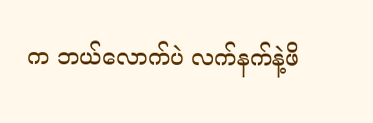က ဘယ်လောက်ပဲ လက်နက်နဲ့ဖိ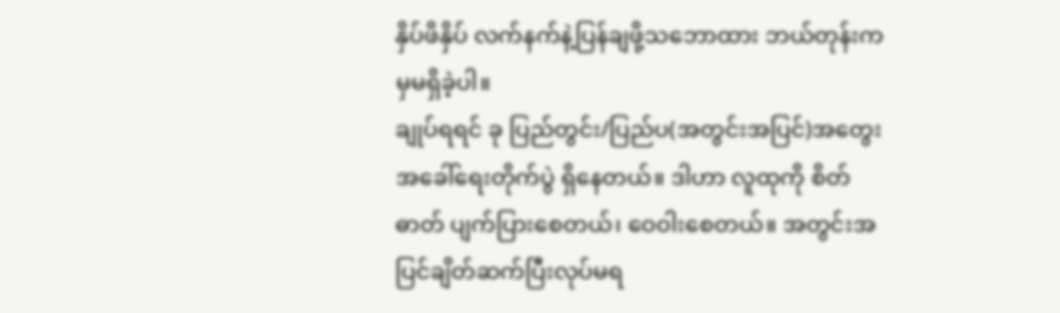နှိပ်ဖိနှိပ် လက်နက်နဲ့ပြန်ချဖို့သဘောထား ဘယ်တုန်းကမှမရှိခဲ့ပါ။
ချုပ်ရရင် ခု ပြည်တွင်း/ပြည်ပ(အတွင်းအပြင်)အတွေးအခေါ်ရေးတိုက်ပွဲ ရှိနေတယ်။ ဒါဟာ လူထုကို စိတ်ဓာတ် ပျက်ပြားစေတယ်၊ ဝေဝါးစေတယ်။ အတွင်းအပြင်ချိတ်ဆက်ပြီးလုပ်မရ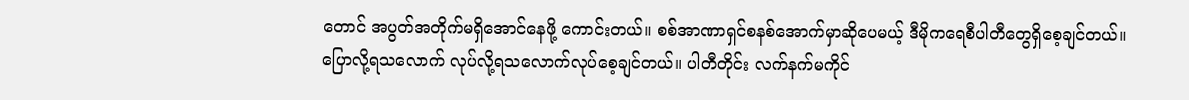တောင် အပွတ်အတိုက်မရှိအောင်နေဖို့ ကောင်းတယ်။ စစ်အာဏာရှင်စနစ်အောက်မှာဆိုပေမယ့် ဒီမိုကရေစီပါတီတွေရှိစေ့ချင်တယ်။ ပြောလို့ရသလောက် လုပ်လို့ရသလောက်လုပ်စေ့ချင်တယ်။ ပါတီတိုင်း လက်နက်မကိုင်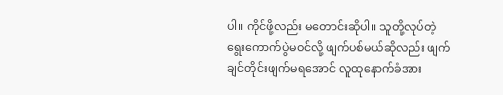ပါ။ ကိုင်ဖို့လည်း မတောင်းဆိုပါ။ သူတို့လုပ်တဲ့ရွေးကောက်ပွဲမဝင်လို့ ဖျက်ပစ်မယ်ဆိုလည်း ဖျက်ချင်တိုင်းဖျက်မရအောင် လူထုနောက်ခံအား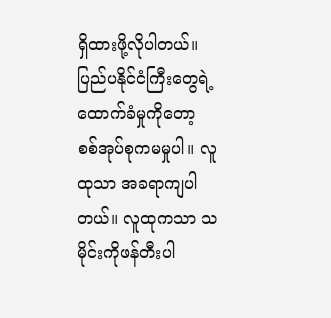ရှိထားဖို့လိုပါတယ်။ ပြည်ပနိုင်ငံကြီးတွေရဲ့ထောက်ခံမှုကိုတော့ စစ်အုပ်စုကမမှုပါ။ လူထုသာ အခရာကျပါတယ်။ လူထုကသာ သမိုင်းကိုဖန်တီးပါ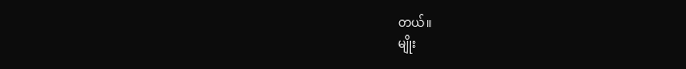တယ်။
မျိုး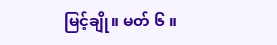မြင့်ချို။ မတ် ၆ ။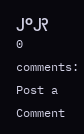၂၀၂၃
0 comments:
Post a Comment